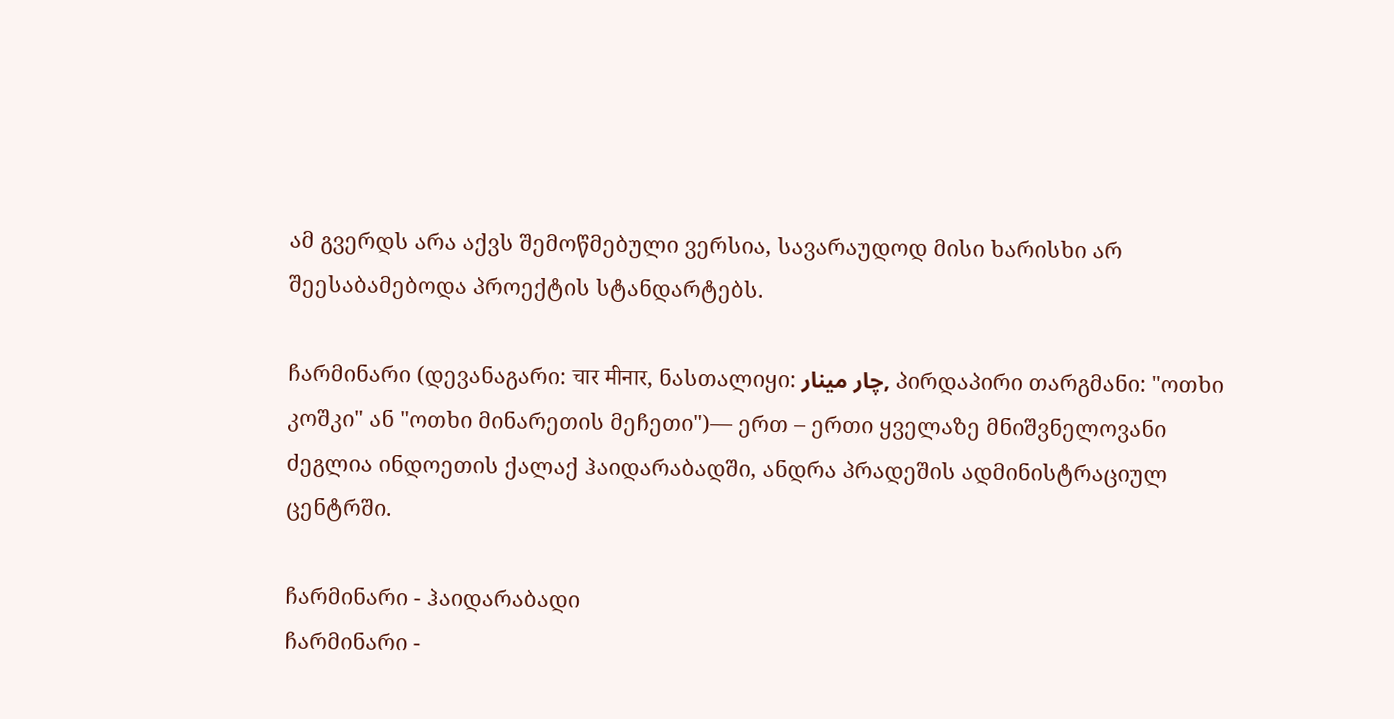ამ გვერდს არა აქვს შემოწმებული ვერსია, სავარაუდოდ მისი ხარისხი არ შეესაბამებოდა პროექტის სტანდარტებს.

ჩარმინარი (დევანაგარი: चार मीनार, ნასთალიყი: چار مینار, პირდაპირი თარგმანი: "ოთხი კოშკი" ან "ოთხი მინარეთის მეჩეთი")— ერთ – ერთი ყველაზე მნიშვნელოვანი ძეგლია ინდოეთის ქალაქ ჰაიდარაბადში, ანდრა პრადეშის ადმინისტრაციულ ცენტრში.

ჩარმინარი - ჰაიდარაბადი
ჩარმინარი -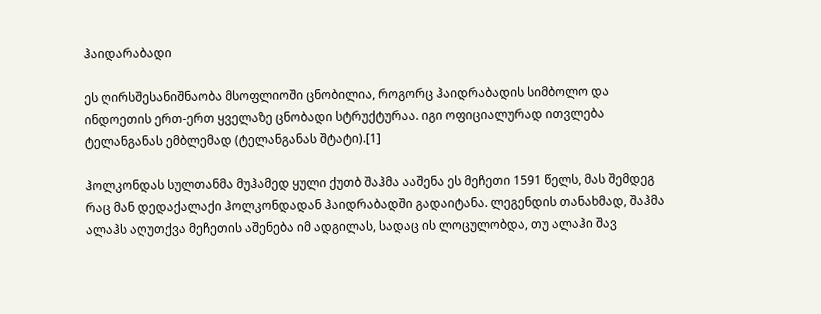ჰაიდარაბადი

ეს ღირსშესანიშნაობა მსოფლიოში ცნობილია, როგორც ჰაიდრაბადის სიმბოლო და ინდოეთის ერთ-ერთ ყველაზე ცნობადი სტრუქტურაა. იგი ოფიციალურად ითვლება ტელანგანას ემბლემად (ტელანგანას შტატი).[1]

ჰოლკონდას სულთანმა მუჰამედ ყული ქუთბ შაჰმა ააშენა ეს მეჩეთი 1591 წელს, მას შემდეგ რაც მან დედაქალაქი ჰოლკონდადან ჰაიდრაბადში გადაიტანა. ლეგენდის თანახმად, შაჰმა ალაჰს აღუთქვა მეჩეთის აშენება იმ ადგილას, სადაც ის ლოცულობდა, თუ ალაჰი შავ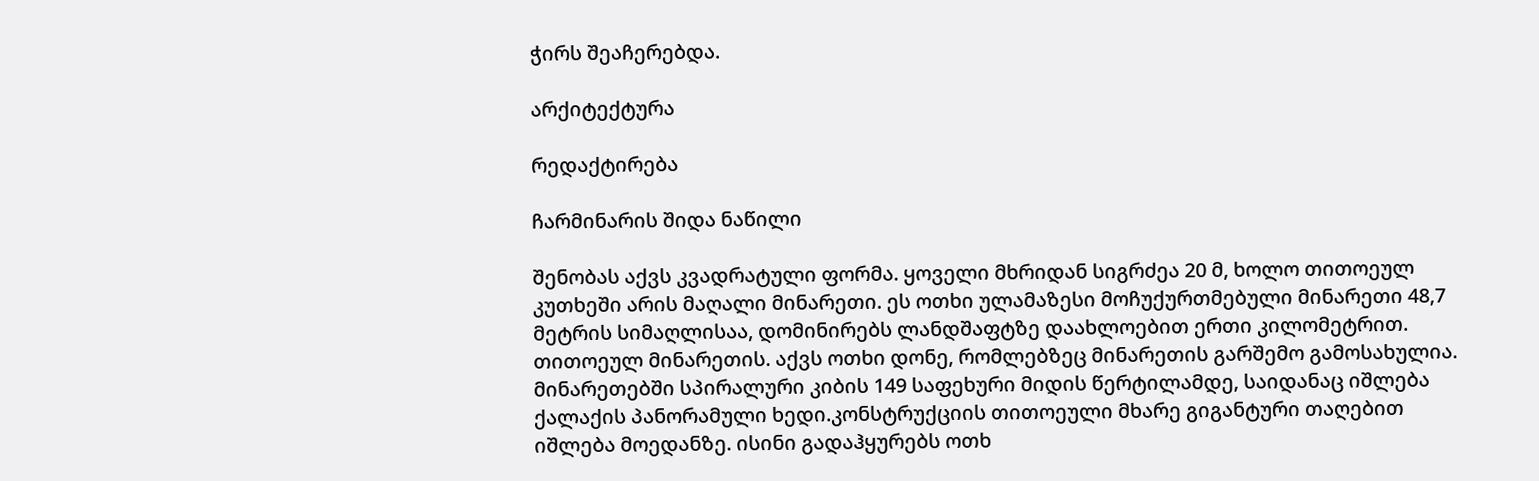ჭირს შეაჩერებდა.

არქიტექტურა

რედაქტირება

ჩარმინარის შიდა ნაწილი

შენობას აქვს კვადრატული ფორმა. ყოველი მხრიდან სიგრძეა 20 მ, ხოლო თითოეულ კუთხეში არის მაღალი მინარეთი. ეს ოთხი ულამაზესი მოჩუქურთმებული მინარეთი 48,7 მეტრის სიმაღლისაა, დომინირებს ლანდშაფტზე დაახლოებით ერთი კილომეტრით. თითოეულ მინარეთის. აქვს ოთხი დონე, რომლებზეც მინარეთის გარშემო გამოსახულია. მინარეთებში სპირალური კიბის 149 საფეხური მიდის წერტილამდე, საიდანაც იშლება ქალაქის პანორამული ხედი.კონსტრუქციის თითოეული მხარე გიგანტური თაღებით იშლება მოედანზე. ისინი გადაჰყურებს ოთხ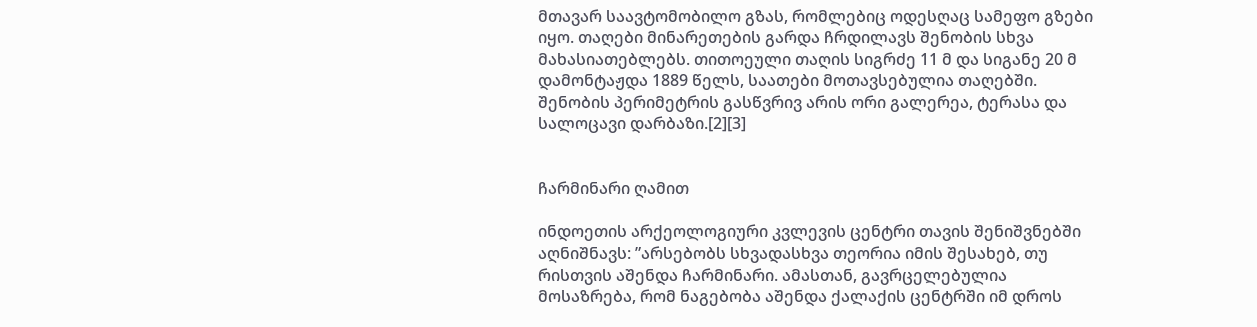მთავარ საავტომობილო გზას, რომლებიც ოდესღაც სამეფო გზები იყო. თაღები მინარეთების გარდა ჩრდილავს შენობის სხვა მახასიათებლებს. თითოეული თაღის სიგრძე 11 მ და სიგანე 20 მ დამონტაჟდა 1889 წელს, საათები მოთავსებულია თაღებში. შენობის პერიმეტრის გასწვრივ არის ორი გალერეა, ტერასა და სალოცავი დარბაზი.[2][3]


ჩარმინარი ღამით

ინდოეთის არქეოლოგიური კვლევის ცენტრი თავის შენიშვნებში აღნიშნავს: ”არსებობს სხვადასხვა თეორია იმის შესახებ, თუ რისთვის აშენდა ჩარმინარი. ამასთან, გავრცელებულია მოსაზრება, რომ ნაგებობა აშენდა ქალაქის ცენტრში იმ დროს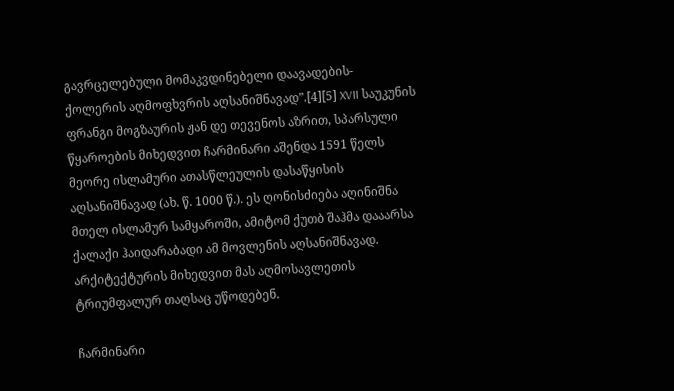გავრცელებული მომაკვდინებელი დაავადების- ქოლერის აღმოფხვრის აღსანიშნავად”.[4][5] XVII საუკუნის ფრანგი მოგზაურის ჟან დე თევენოს აზრით, სპარსული წყაროების მიხედვით ჩარმინარი აშენდა 1591 წელს მეორე ისლამური ათასწლეულის დასაწყისის აღსანიშნავად (ახ. წ. 1000 წ.). ეს ღონისძიება აღინიშნა მთელ ისლამურ სამყაროში, ამიტომ ქუთბ შაჰმა დააარსა ქალაქი ჰაიდარაბადი ამ მოვლენის აღსანიშნავად. არქიტექტურის მიხედვით მას აღმოსავლეთის ტრიუმფალურ თაღსაც უწოდებენ.

ჩარმინარი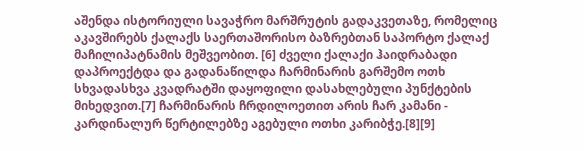აშენდა ისტორიული სავაჭრო მარშრუტის გადაკვეთაზე, რომელიც აკავშირებს ქალაქს საერთაშორისო ბაზრებთან საპორტო ქალაქ მაჩილიპატნამის მეშვეობით. [6] ძველი ქალაქი ჰაიდრაბადი დაპროექტდა და გადანაწილდა ჩარმინარის გარშემო ოთხ სხვადასხვა კვადრატში დაყოფილი დასახლებული პუნქტების მიხედვით.[7] ჩარმინარის ჩრდილოეთით არის ჩარ კამანი - კარდინალურ წერტილებზე აგებული ოთხი კარიბჭე.[8][9]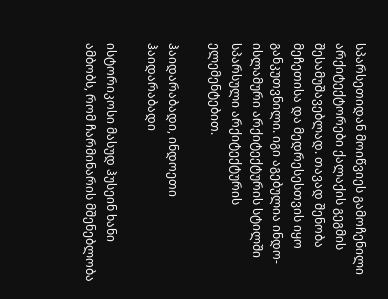სპარსეთიდან მოიწვიეს გამოჩენილი არქიტექტორები ქალაქის გეგმის შესამუშავებლად. თავად შენობა მეჩეთისა და მედრესესთვის იყო განკუთვნილი. იგი აგებულია ინდო-ისლამური არქიტექტურის სტილში სპარსული არქიტექტურის ელემენტებით.

ჰაიდარაბადი, ინდოეთი
ჰაიდარაბადი

ისტორიკოსი მასუდ ჰუსეინ ხანი ამბობს, რომ ჩარმინარის მშენებლობა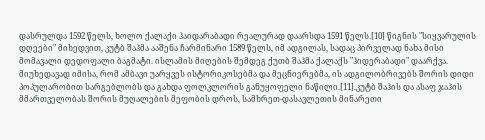დასრულდა 1592 წელს, ხოლო ქალაქი ჰაიდარაბადი რეალურად დაარსდა 1591 წელს.[10] წიგნის "სიყვარულის დღეები" მიხედვით, კუტბ შაჰმა ააშენა ჩარმინარი 1589 წელს, იმ ადგილას, სადაც პირველად ნახა მისი მომავალი დედოფალი ბაგმატი. ისლამის მიღების შემდეგ ქუთბ შაჰმა ქალაქს "ჰიდერაბადი" დაარქვა. მიუხედავად იმისა, რომ ამბავი უარყვეს ისტორიკოსებმა და მეცნიერებმა, ის ადგილობრივებს შორის დიდი პოპულარობით სარგებლობს და გახდა ფოლკლორის განუყოფელი ნაწილი.[11].კუტბ შაჰის და ასაფ ჯაჰის მმართველობას შორის მუღალების მეფობის დროს, სამხრეთ-დასავლეთის მინარეთი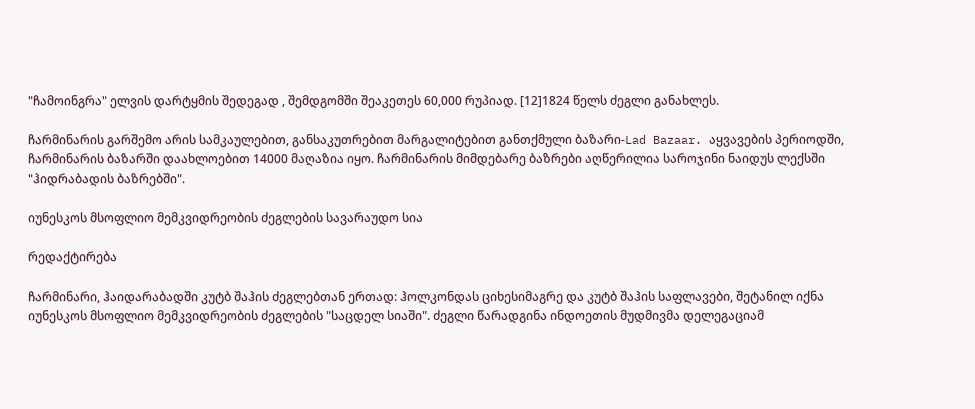"ჩამოინგრა" ელვის დარტყმის შედეგად , შემდგომში შეაკეთეს 60,000 რუპიად. [12]1824 წელს ძეგლი განახლეს.

ჩარმინარის გარშემო არის სამკაულებით, განსაკუთრებით მარგალიტებით განთქმული ბაზარი-Lad Bazaar. აყვავების პერიოდში, ჩარმინარის ბაზარში დაახლოებით 14000 მაღაზია იყო. ჩარმინარის მიმდებარე ბაზრები აღწერილია საროჯინი ნაიდუს ლექსში "ჰიდრაბადის ბაზრებში".

იუნესკოს მსოფლიო მემკვიდრეობის ძეგლების სავარაუდო სია

რედაქტირება

ჩარმინარი, ჰაიდარაბადში კუტბ შაჰის ძეგლებთან ერთად: ჰოლკონდას ციხესიმაგრე და კუტბ შაჰის საფლავები, შეტანილ იქნა იუნესკოს მსოფლიო მემკვიდრეობის ძეგლების "საცდელ სიაში". ძეგლი წარადგინა ინდოეთის მუდმივმა დელეგაციამ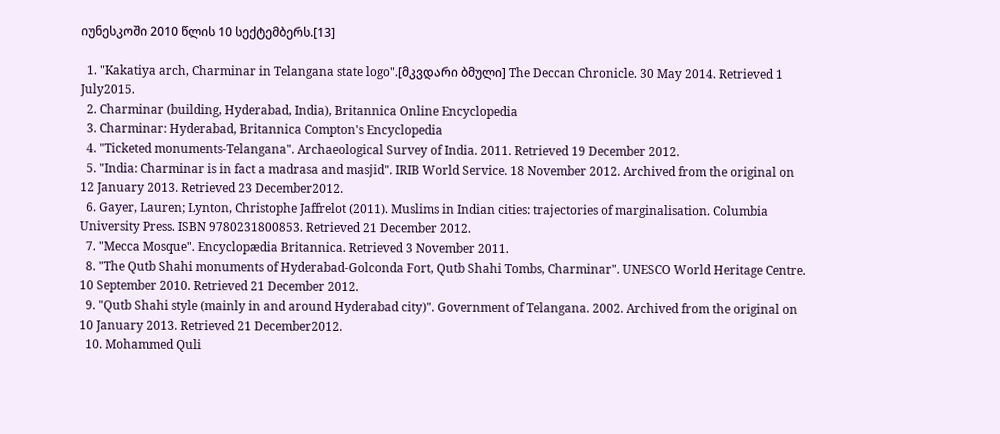იუნესკოში 2010 წლის 10 სექტემბერს.[13]

  1. "Kakatiya arch, Charminar in Telangana state logo".[მკვდარი ბმული] The Deccan Chronicle. 30 May 2014. Retrieved 1 July2015.
  2. Charminar (building, Hyderabad, India), Britannica Online Encyclopedia
  3. Charminar: Hyderabad, Britannica Compton's Encyclopedia
  4. "Ticketed monuments-Telangana". Archaeological Survey of India. 2011. Retrieved 19 December 2012.
  5. "India: Charminar is in fact a madrasa and masjid". IRIB World Service. 18 November 2012. Archived from the original on 12 January 2013. Retrieved 23 December2012.
  6. Gayer, Lauren; Lynton, Christophe Jaffrelot (2011). Muslims in Indian cities: trajectories of marginalisation. Columbia University Press. ISBN 9780231800853. Retrieved 21 December 2012.
  7. "Mecca Mosque". Encyclopædia Britannica. Retrieved 3 November 2011.
  8. "The Qutb Shahi monuments of Hyderabad-Golconda Fort, Qutb Shahi Tombs, Charminar". UNESCO World Heritage Centre. 10 September 2010. Retrieved 21 December 2012.
  9. "Qutb Shahi style (mainly in and around Hyderabad city)". Government of Telangana. 2002. Archived from the original on 10 January 2013. Retrieved 21 December2012.
  10. Mohammed Quli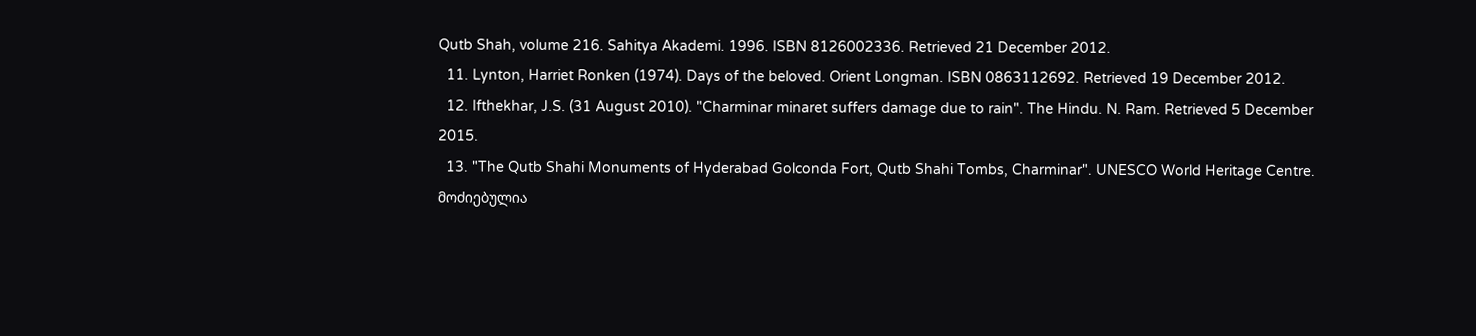Qutb Shah, volume 216. Sahitya Akademi. 1996. ISBN 8126002336. Retrieved 21 December 2012.
  11. Lynton, Harriet Ronken (1974). Days of the beloved. Orient Longman. ISBN 0863112692. Retrieved 19 December 2012.
  12. Ifthekhar, J.S. (31 August 2010). "Charminar minaret suffers damage due to rain". The Hindu. N. Ram. Retrieved 5 December 2015.
  13. "The Qutb Shahi Monuments of Hyderabad Golconda Fort, Qutb Shahi Tombs, Charminar". UNESCO World Heritage Centre.
მოძიებულია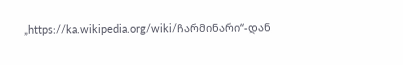„https://ka.wikipedia.org/wiki/ჩარმინარი“-დან